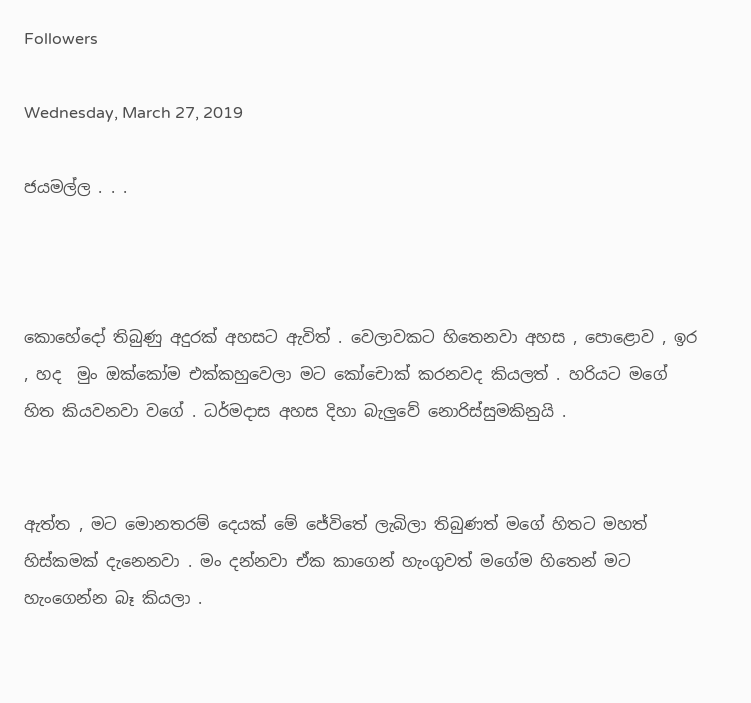Followers

Wednesday, March 27, 2019

ජයමල්ල . . .



කොහේදෝ තිබුණු අදුරක් අහසට ඇවිත් . වෙලාවකට හිතෙනවා අහස , පොළොව , ඉර , හද  මුං ඔක්කෝම එක්කහුවෙලා මට කෝචොක් කරනවද කියලත් . හරියට මගේ හිත කියවනවා වගේ . ධර්මදාස අහස දිහා බැලුවේ නොරිස්සුමකිනුයි .


ඇත්ත , මට මොනතරම් දෙයක් මේ ජේවිතේ ලැබිලා තිබුණත් මගේ හිතට මහත් හිස්කමක් දැනෙනවා . මං දන්නවා ඒක කාගෙන් හැංගුවත් මගේම හිතෙන් මට හැංගෙන්න බෑ කියලා .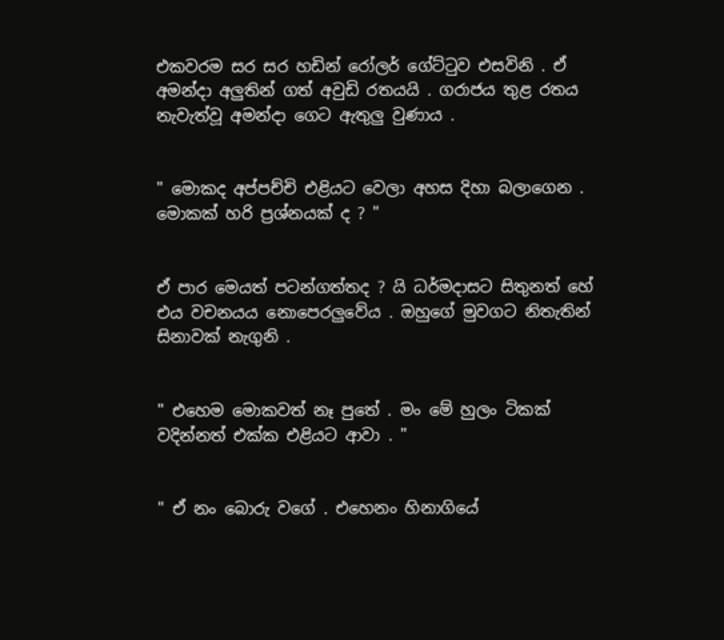එකවරම සර සර හඩින් රෝලර් ගේට්ටුව එසවිනි . ඒ අමන්දා අලුතින් ගත් අවුඩි රතයයි . ගරාජය තුළ රතය නැවැත්වූ අමන්දා ගෙට ඇතුලු වුණාය .


" මොකද අප්පච්චි එළියට වෙලා අහස දිහා බලාගෙන . මොකක් හරි ප්‍රශ්නයක් ද ? "


ඒ පාර මෙයත් පටන්ගත්තද ? යි ධර්මදාසට සිතුනත් හේ එය වචනයය නොපෙරලුවේය . ඔහුගේ මුවගට නිතැතින් සිනාවක් නැගුනි .


" එහෙම මොකවත් නෑ පුතේ . මං මේ හුලං ටිකක් වදින්නත් එක්ක එළියට ආවා . "


" ඒ නං බොරු වගේ . එහෙනං හිනාගියේ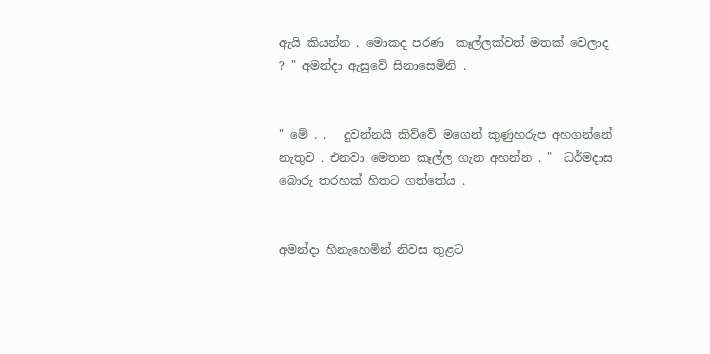ඇයි කියන්න . මොකද පරණ  කෑල්ලක්වත් මතක් වෙලාද ? " අමන්දා ඇසුවේ සිනාසෙමිනි .


" මේ . .   දුවන්නයි කිව්වේ මගෙන් කුණුහරුප අහගන්නේ නැතුව . එනවා මෙතන කෑල්ල ගැන අහන්න . "  ධර්මදාස බොරු තරහක් හිතට ගත්තේය .


අමන්දා හිනැහෙමින් නිවස තුළට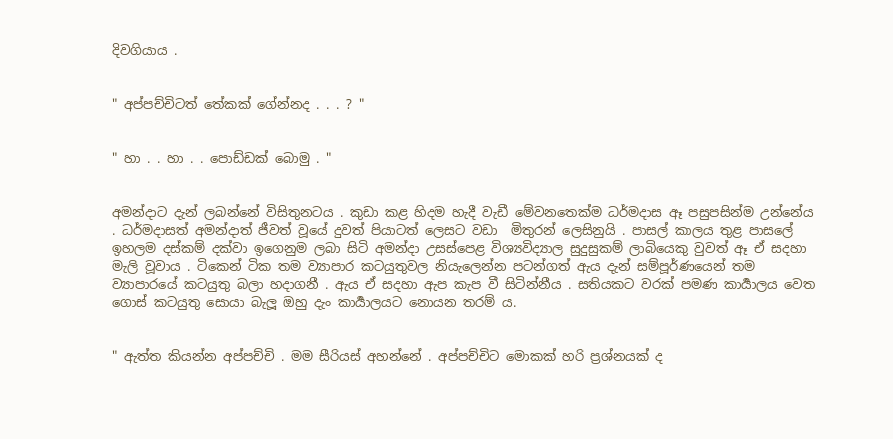දිවගියාය .


" අප්පච්චිටත් තේකක් ගේන්නද . . . ? "


" හා . . හා . . පොඩ්ඩක් බොමු . "


අමන්දාට දැන් ලබන්නේ විසිතුනටය . කුඩා කළ හිදම හැදී වැඩී මේවනතෙක්ම ධර්මදාස ඈ පසුපසින්ම උන්නේය . ධර්මදාසත් අමන්දාත් ජීවත් වූයේ දුවත් පියාටත් ලෙසට වඩා  මිතුරන් ලෙසිනුයි . පාසල් කාලය තුළ පාසලේ ඉහලම දස්කම් දක්වා ඉගෙනුම ලබා සිටි අමන්දා උසස්පෙළ විශ්‍යවිද්‍යාල සුදුසුකම් ලාබියෙකු වුවත් ඈ ඒ සදහා මැලි වූවාය . ටිකෙන් ටික තම ව්‍යාපාර කටයුතුවල නියැලෙන්න පටන්ගත් ඇය දැන් සම්පූර්ණයෙන් තම ව්‍යාපාරයේ කටයුතු බලා හදාගනී . ඇය ඒ සදහා ඇප කැප වී සිටින්නීය . සතියකට වරක් පමණ කාර්‍යාලය වෙත ගොස් කටයුතු සොයා බැලූ ඔහු දැං කාර්‍යාලයට නොයන තරම්‍ ය.


" ඇත්ත කියන්න අප්පච්චි . මම සීරියස් අහන්නේ . අප්පච්චිට මොකක් හරි ප්‍රශ්නයක් ද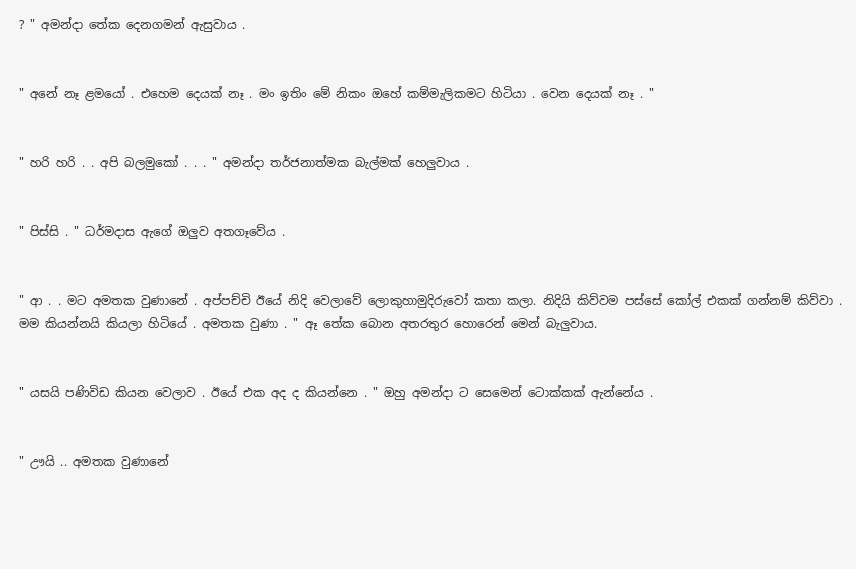? " අමන්දා තේක දෙනගමන් ඇසුවාය .


" අනේ නෑ ළමයෝ . එහෙම දෙයක් නෑ . මං ඉතිං මේ නිකං ඔහේ කම්මැලිකමට හිටියා . වෙන දෙයක් නෑ . "


" හරි හරි . . අපි බලමුකෝ . . . " අමන්දා තර්ජනාත්මක බැල්මක් හෙලුවාය .


" පිස්සි . " ධර්මදාස ඇගේ ඔලුව අතගෑවේය .


" ආ . . මට අමතක වුණානේ . අප්පච්චි ඊයේ නිදි වෙලාවේ ලොකුහාමුදිරුවෝ කතා කලා. නිදියි කිව්වම පස්සේ කෝල් එකක් ගන්නම් කිව්වා . මම කියන්නයි කියලා හිටියේ . අමතක වුණා . " ඈ තේක බොන අතරතුර හොරෙන් මෙන් බැලුවාය.


" යසයි පණිවිඩ කියන වෙලාව . ඊයේ එක අද ද කියන්නෙ . " ඔහු අමන්දා ට සෙමෙන් ටොක්කක් ඇන්නේය .


" ඌයි .. අමතක වුණානේ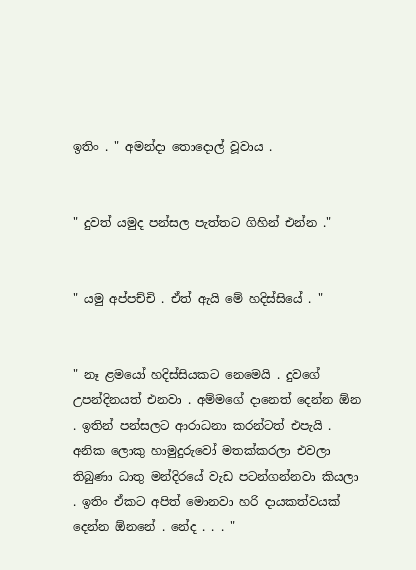ඉතිං . " අමන්දා තොදොල් වූවාය .


" දුවත් යමුද පන්සල පැත්තට ගිහින් එන්න ."


" යමු අප්පච්චි . ඒත් ඇයි මේ හදිස්සියේ . "


" නෑ ළමයෝ හදිස්සියකට නෙමෙයි . දුවගේ උපන්දිනයත් එනවා . අම්මගේ දානෙත් දෙන්න ඕන . ඉතින් පන්සලට ආරාධනා කරන්ටත් එපැයි . අනික ලොකු හාමුදුරුවෝ මතක්කරලා එවලා තිබුණා ධාතු මන්දිරයේ වැඩ පටන්ගන්නවා කියලා . ඉතිං ඒකට අපිත් මොනවා හරි දායකත්වයක් දෙන්න ඕනනේ . නේද . . . "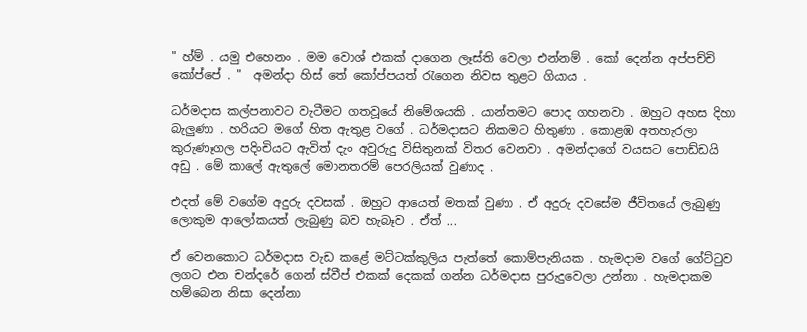" හ්ම් . යමු එහෙනං . මම වොශ් එකක් දාගෙන ලෑස්ති වෙලා එන්නම් . කෝ දෙන්න අප්පච්චි කෝප්පේ . "  අමන්දා හිස් තේ කෝප්පයත් රැගෙන නිවස තුළට ගියාය .

ධර්මදාස කල්පනාවට වැටීමට ගතවූයේ නිමේශයකි . යාන්තමට පොද ගහනවා . ඔහුට අහස දිහා බැලුණා . හරියට මගේ හිත ඇතුළ වගේ . ධර්මදාසට නිකමට හිතුණා . කොළඹ අතහැරලා කුරුණෑගල පදිංචියට ඇවිත් දැං අවුරුදු විසිතුනක් විතර වෙනවා . අමන්දාගේ වයසට පොඩ්ඩයි අඩු . මේ කාලේ ඇතුලේ මොනතරම් පෙරලියක් වුණාද .

එදත් මේ වගේම අදුරු දවසක් . ඔහුට ආයෙත් මතක් වුණා . ඒ අදුරු දවසේම ජීවිතයේ ලැබුණු ලොකුම ආලෝකයත් ලැබුණු බව හැබෑව . ඒත් ...

ඒ වෙනකොට ධර්මදාස වැඩ කළේ මට්ටක්කුලිය පැත්තේ කොම්පැනියක . හැමදාම වගේ ගේට්ටුව ලගට එන චන්දරේ ගෙන් ස්වීප් එකක් දෙකක් ගන්න ධර්මදාස පුරුදුවෙලා උන්නා . හැමදාකම හම්බෙන නිසා දෙන්නා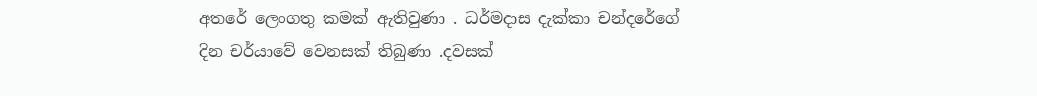අතරේ ලෙංගතු කමක් ඇතිවුණා . ධර්මදාස දැක්කා චන්දරේගේ දින චර්යාවේ වෙනසක් තිබුණා .දවසක්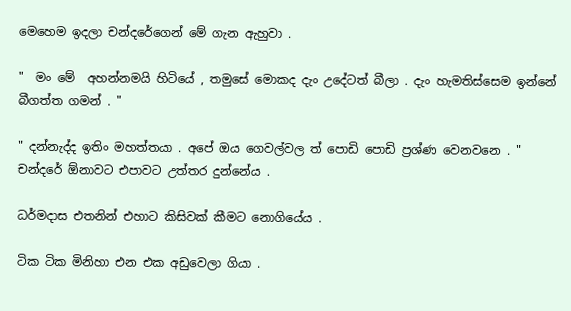මෙහෙම ඉදලා චන්දරේගෙන් මේ ගැන ඇහුවා .

"  මං මේ  අහන්නමයි හිටියේ , තමුසේ මොකද දැං උදේටත් බීලා . දැං හැමතිස්සෙම ඉන්නේ බීගත්ත ගමන් . "

" දන්නැද්ද ඉතිං මහත්තයා . අපේ ඔය ගෙවල්වල ත් පොඩි පොඩි ප්‍රශ්ණ වෙනවනෙ . "  චන්දරේ ඕනාවට එපාවට උත්තර දුන්නේය .

ධර්මදාස එතනින් එහාට කිසිවක් කීමට නොගියේය .

ටික ටික මිනිහා එන එක අඩුවෙලා ගියා .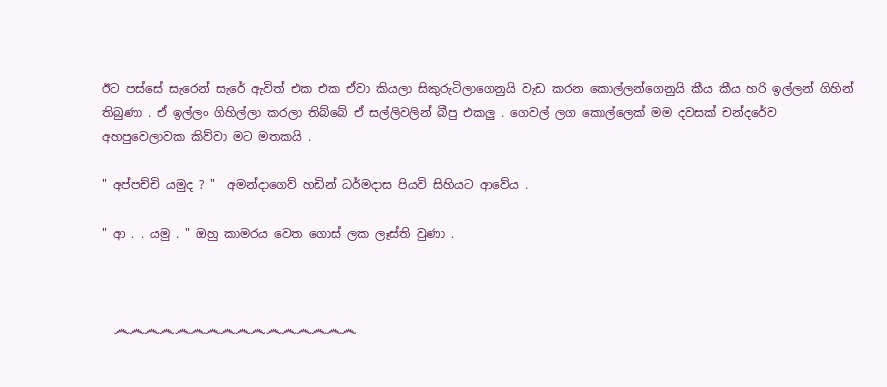ඊට පස්සේ සැරෙන් සැරේ ඇවිත් එක එක ඒවා කියලා සිකුරුටිලාගෙනුයි වැඩ කරන කොල්ලන්ගෙනුයි කීය කීය හරි ඉල්ලන් ගිහින් තිබුණා . ඒ ඉල්ලං ගිහිල්ලා කරලා තිබ්බේ ඒ සල්ලිවලින් බීපු එකලු . ගෙවල් ලග කොල්ලෙක් මම දවසක් චන්දරේව අහපුවෙලාවක කිව්වා මට මතකයි .

" අප්පච්චි යමුද ? "  අමන්දාගෙව් හඩින් ධර්මදාස පියවි සිහියට ආවේය .

" ආ . . යමු . " ඔහු කාමරය වෙත ගොස් ලක ලෑස්ති වුණා .



  ෴෴෴෴෴෴෴෴෴෴෴෴෴෴෴෴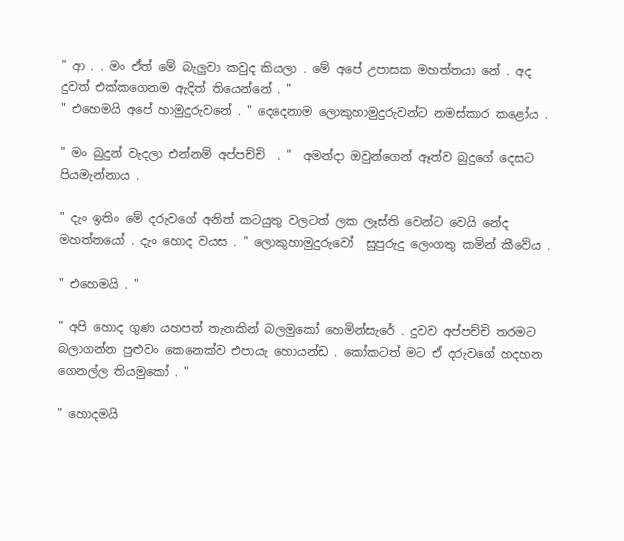" ආ . . මං ඒත් මේ බැලුවා කවුද කියලා . මේ අපේ උපාසක මහත්තයා නේ . අද දුවත් එක්කගෙනම ඇදිත් තියෙන්නේ . "
" එහෙමයි අපේ හාමුදුරුවනේ . " දෙදෙනාම ලොකුහාමුදුරුවන්ට නමස්කාර කළෝය .

" මං බුදුන් වැදලා එන්නම් අප්පච්චි  . "  අමන්දා ඔවුන්ගෙන් ඈත්ව බුදුගේ දෙසට පියමැන්නාය .

" දැං ඉතිං මේ දරුවගේ අනිත් කටයුතු වලටත් ලක ලෑස්ති වෙන්ට වෙයි නේද මහත්තයෝ . දැං හොද වයස . " ලොකුහාමුදුරුවෝ  සුපුරුදු ලෙංගතු කමින් කීවේය .

" එහෙමයි . "

" අපි හොද ගුණ යහපත් තැනකින් බලමුකෝ හෙමින්සැරේ . දුවව අප්පච්චි තරමට බලාගන්න පුළුවං කෙනෙක්ව එපායැ හොයන්ඩ . කෝකටත් මට ඒ දරුවගේ හදහන ගෙනල්ල තියමුකෝ . "

" හොදමයි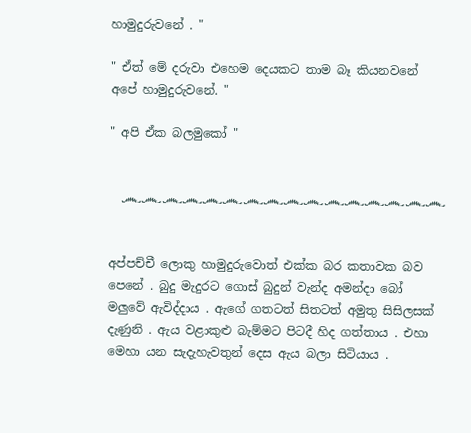හාමුදුරුවනේ . "

" ඒත් මේ දරුවා එහෙම දෙයකට තාම බෑ කියනවනේ අපේ හාමුදුරුවනේ. "

" අපි ඒක බලමුකෝ "


  ෴෴෴෴෴෴෴෴෴෴෴෴෴෴෴෴


අප්පච්චී ලොකු හාමුදුරුවොත් එක්ක බර කතාවක බව පෙනේ . බුදු මැදුරට ගොස් බුදුන් වැන්ද අමන්දා බෝ මලුවේ ඇවිද්දාය . ඇගේ ගතටත් සිතටත් අමුතු සිසිලසක් දැණුනි . ඇය වළාකුළු බැම්මට පිටදී හිද ගත්තාය . එහා මෙහා යන සැදැහැවතුන් දෙස ඇය බලා සිටියාය .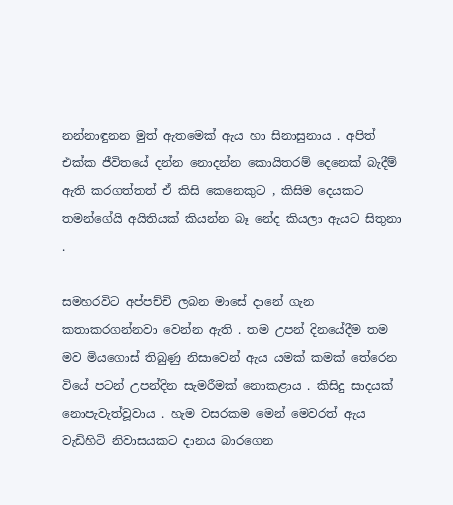නන්නාඳුනන මුත් ඇතමෙක් ඇය හා සිනාසුනාය . අපිත් එක්ක ජීවිතයේ දන්න නොදන්න කොයිතරම් දෙනෙක් බැදීම් ඇති කරගත්තත් ඒ කිසි කෙනෙකුට , කිසිම දෙයකට තමන්ගේයි අයිතියක් කියන්න බෑ නේද කියලා ඇයට සිතුනා .

සමහරවිට අප්පච්චි ලබන මාසේ දානේ ගැන කතාකරගන්නවා වෙන්න ඇති . තම උපන් දිනයේදීම තම මව මියගොස් තිබුණු නිසාවෙන් ඇය යමක් කමක් තේරෙන වියේ පටන් උපන්දින සැමරීමක් නොකළාය . කිසිදු සාදයක් නොපැවැත්වූවාය . හැම වසරකම මෙන් මෙවරත් ඇය වැඩිහිටි නිවාසයකට දානය බාරගෙන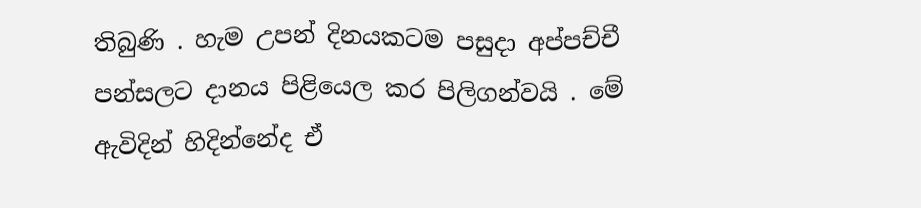තිබුණි . හැම උපන් දිනයකටම පසුදා අප්පච්චී පන්සලට දානය පිළියෙල කර පිලිගන්වයි . මේ ඇවිදින් හිදින්නේද ඒ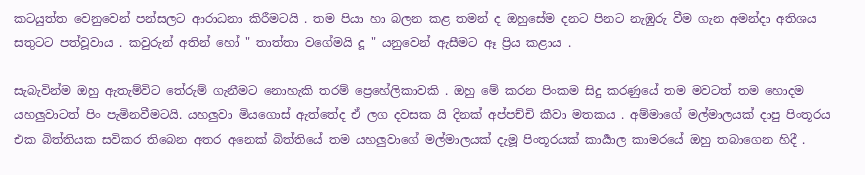කටයුත්ත වෙනුවෙන් පන්සලට ආරාධනා කිරීමටයි . තම පියා හා බලන කළ තමන් ද ඔහුසේම දනට පිනට නැඹුරු වීම ගැන අමන්දා අතිශය සතුටට පත්වූවාය . කවුරුන් අතින් හෝ " තාත්තා වගේමයි දූ " යනුවෙන් ඇසීමට ඈ ප්‍රිය කළාය .

සැබැවින්ම ඔහු ඇතැම්විට තේරුම් ගැනීමට නොහැකි තරම් ප්‍රෙහේලිකාවකි . ඔහු මේ කරන පිංකම සිදු කරණුයේ තම මවටත් තම හොදම යහලුවාටත් පිං පැමිනවීමටයි. යහලුවා මියගොස් ඇත්තේද ඒ ලග දවසක යි දිනක් අප්පච්චි කීවා මතකය . අම්මාගේ මල්මාලයක් දාපු පිංතූරය එක බිත්තියක සවිකර තිබෙන අතර අනෙක් බිත්තියේ තම යහලුවාගේ මල්මාලයක් දැමූ පිංතූරයක් කාර්‍යාල කාමරයේ ඔහු තබාගෙන හිදී .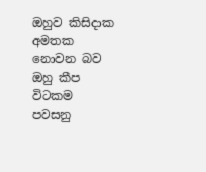ඔහුව කිසිදාක අමතක නොවන බව ඔහු කීප විටකම පවසනු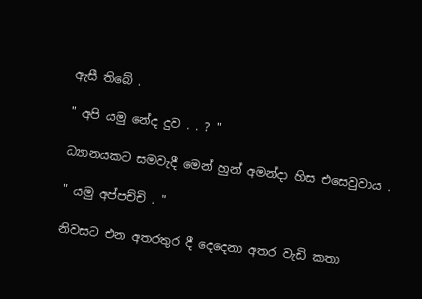ඇසී තිබේ .

" අපි යමු නේද දුව . . ? "

ධ්‍යානයකට සමවැදී මෙන් හුන් අමන්දා හිස එසෙවුවාය .

" යමු අප්පච්චි . "

නිවසට එන අතරතුර දී දෙදෙනා අතර වැඩි කතා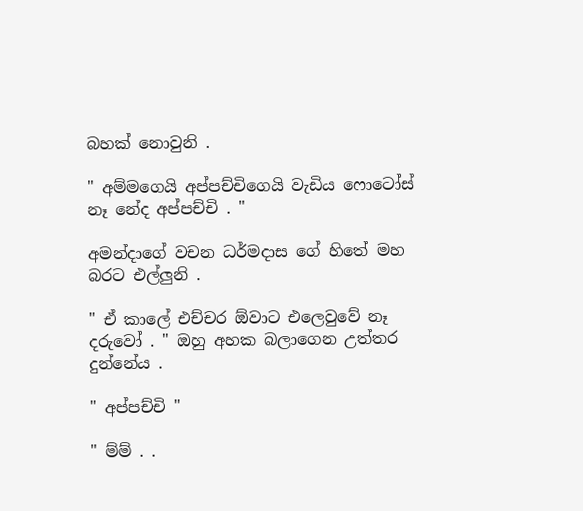බහක් නොවුනි .

" අම්මගෙයි අප්පච්චිගෙයි වැඩිය ෆොටෝස් නෑ නේද අප්පච්චි . "

අමන්දාගේ වචන ධර්මදාස ගේ හිතේ මහ බරට එල්ලුනි .

" ඒ කාලේ එච්චර ඕවාට එලෙවුවේ නෑ දරුවෝ . " ඔහු අහක බලාගෙන උත්තර දුන්නේය .

" අප්පච්චි "

" ම්ම් . .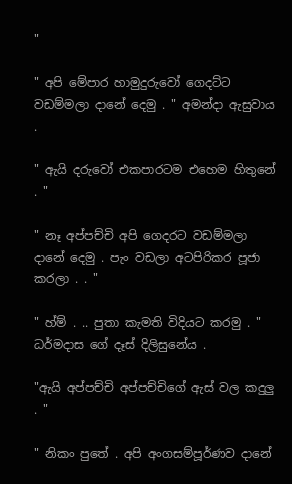"

" අපි මේපාර හාමුදුරුවෝ ගෙදට්ට වඩම්මලා දානේ දෙමු . " අමන්දා ඇසුවාය .

" ඇයි දරුවෝ එකපාරටම එහෙම හිතුනේ . "

" නෑ අප්පච්චි අපි ගෙදරට වඩම්මලා දානේ දෙමු . පැං වඩලා අටපිරිකර පූජා කරලා . . "

" හ්ම් . .. පුතා කැමති විදියට කරමු . " ධර්මදාස ගේ දෑස් දිලිසුනේය .

"ඇයි අප්පච්චි අප්පච්චිගේ ඇස් වල කදුලු . "

" නිකං පුතේ . අපි අංගසම්පූර්ණව දානේ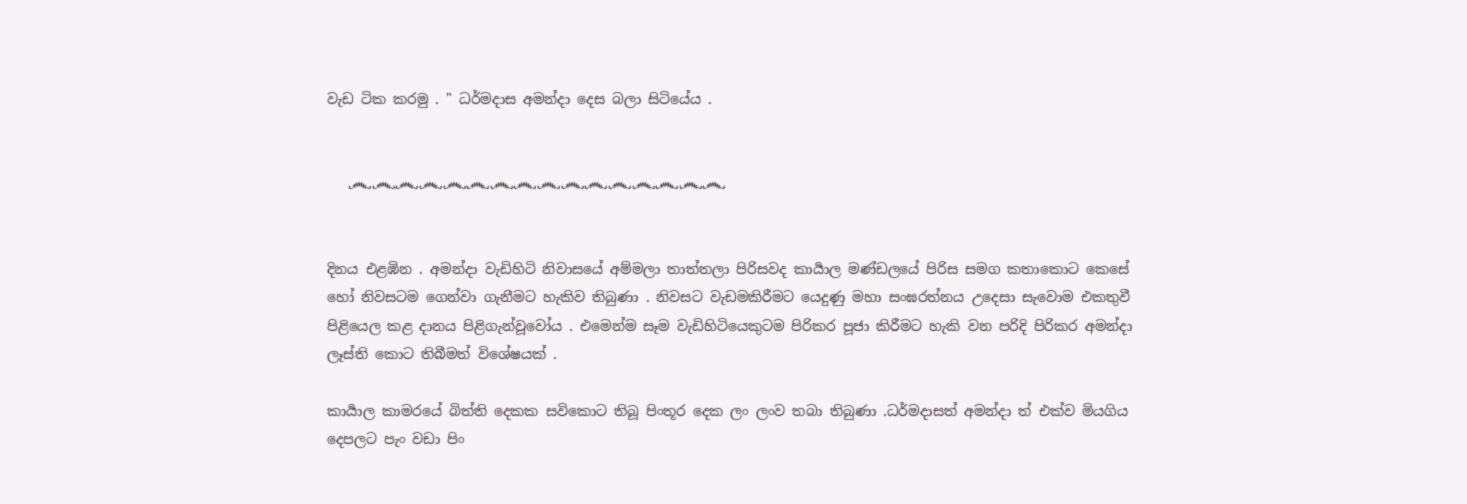වැඩ ටික කරමු . " ධර්මදාස අමන්දා දෙස බලා සිටියේය .


   ෴෴෴෴෴෴෴෴෴෴෴෴෴෴෴෴


දිනය එළඹින . අමන්දා වැඩිහිටි නිවාසයේ අම්මලා තාත්තලා පිරිසවද කාර්‍යාල මණ්ඩලයේ පිරිස සමග කතාකොට කෙසේ හෝ නිවසටම ගෙන්වා ගැනීමට හැකිව තිබුණා . නිවසට වැඩමකිරීමට යෙදුණු මහා සංඝරත්නය උදෙසා සැවොම එකතුවී පිළියෙල කළ දානය පිළිගැන්වූවෝය . එමෙන්ම සෑම වැඩිහිටියෙකුටම පිරිකර පූජා කිරීමට හැකි වන පරිදි පිරිකර අමන්දා ලෑස්ති කොට තිබීමත් විශේෂයක් .

කාර්‍යාල කාමරයේ බිත්ති දෙකක සවිකොට තිබූ පිංතූර දෙක ලං ලංව තබා තිබුණා .ධර්මදාසත් අමන්දා ත් එක්ව මියගිය දෙපලට පැං වඩා පිං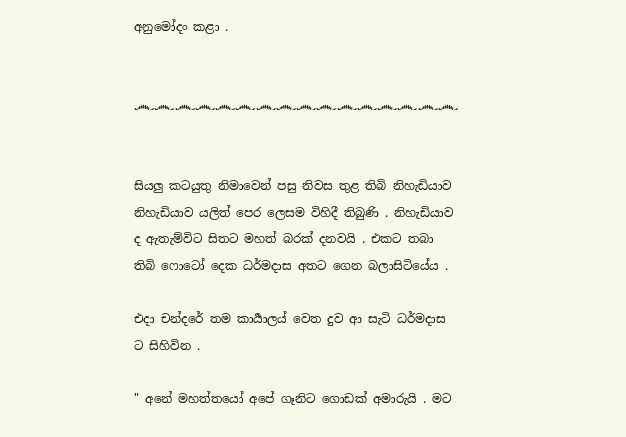අනුමෝදං කළා .


෴෴෴෴෴෴෴෴෴෴෴෴෴෴෴෴


සියලු කටයුතු නිමාවෙන් පසු නිවස තුළ තිබි නිහැඩියාව නිහැඩියාව යලිත් පෙර ලෙසම විහිදී තිබුණි . නිහැඩියාව ද ඇතැම්විට සිතට මහත් බරක් දනවයි . එකට තබා තිබි ෆොටෝ දෙක ධර්මදාස අතට ගෙන බලාසිටියේය .

එදා චන්දරේ තම කාර්‍යාලය් වෙත දුව ආ සැටි ධර්මදාස ට සිහිවින .

" අනේ මහත්තයෝ අපේ ගෑනිට ගොඩක් අමාරුයි . මට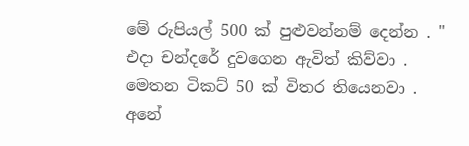මේ රුපියල් 500 ක් පුළුවන්නම් දෙන්න . " එදා චන්දරේ දුවගෙන ඇවිත් කිව්වා . මෙතන ටිකට් 50 ක් විතර තියෙනවා . අනේ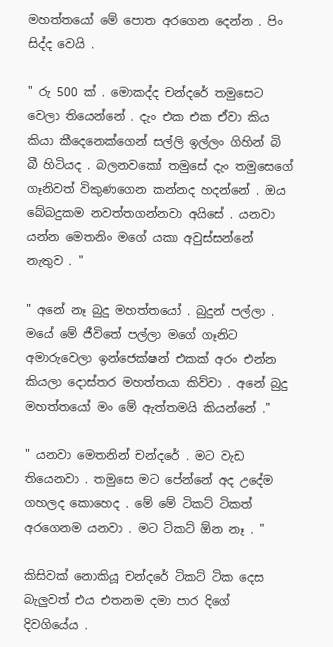මහත්තයෝ මේ පොත අරගෙන දෙන්න . පිං සිද්ද වෙයි .

" රු 500 ක් . මොකද්ද චන්දරේ තමුසෙට වෙලා තියෙන්නේ . දැං එක එක ඒවා කිය කියා කීදෙනෙක්ගෙන් සල්ලි ඉල්ලං ගිහින් බි බී හිටියද . බලනවකෝ තමුසේ දැං තමුසෙගේ ගෑනිවත් විකුණගෙන කන්නද හදන්නේ . ඔය බේබදුකම නවත්තගන්නවා අයිසේ . යනවා යන්න මෙතනිං මගේ යකා අවුස්සන්නේ නැතුව . "

" අනේ නෑ බුදු මහත්තයෝ . බුදුන් පල්ලා . මයේ මේ ජීවිතේ පල්ලා මගේ ගෑනිට අමාරුවෙලා ඉන්ජෙක්ෂන් එකක් අරං එන්න කියලා දොස්තර මහත්තයා කිව්වා . අනේ බුදු මහත්තයෝ මං මේ ඇත්තමයි කියන්නේ ."

" යනවා මෙතනින් චන්දරේ . මට වැඩ තියෙනවා . තමුසෙ මට පේන්නේ අද උදේම ගහලද කොහෙද . මේ මේ ටිකට් ටිකත් අරගෙනම යනවා . මට ටිකට් ඕන නෑ . "

කිසිවක් නොකියූ චන්දරේ ටිකට් ටික දෙස බැලුවත් එය එතනම දමා පාර දිගේ දිවගියේය .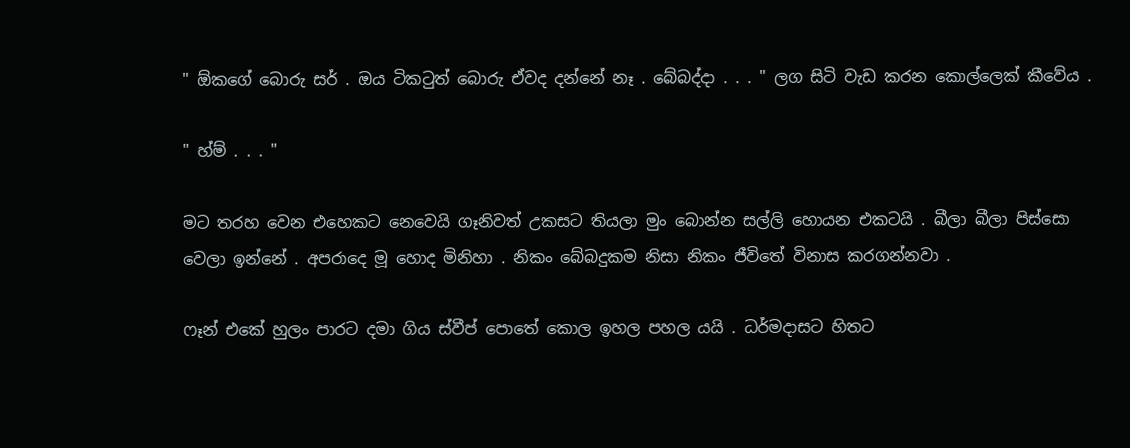" ඕකගේ බොරු සර් . ඔය ටිකටුත් බොරු ඒවද දන්නේ නෑ . බේබද්දා . . . " ලග සිටි වැඩ කරන කොල්ලෙක් කීවේය .

" හ්ම් . . . "

මට තරහ වෙන එහෙකට නෙවෙයි ගෑනිවත් උකසට තියලා මුං බොන්න සල්ලි හොයන එකටයි . බීලා බීලා පිස්සො වෙලා ඉන්නේ . අපරාදෙ මූ හොද මිනිහා . නිකං බේබදුකම නිසා නිකං ජීවිතේ විනාස කරගන්නවා .

ෆෑන් එකේ හුලං පාරට දමා ගිය ස්වීප් පොතේ කොල ඉහල පහල යයි . ධර්මදාසට හිතට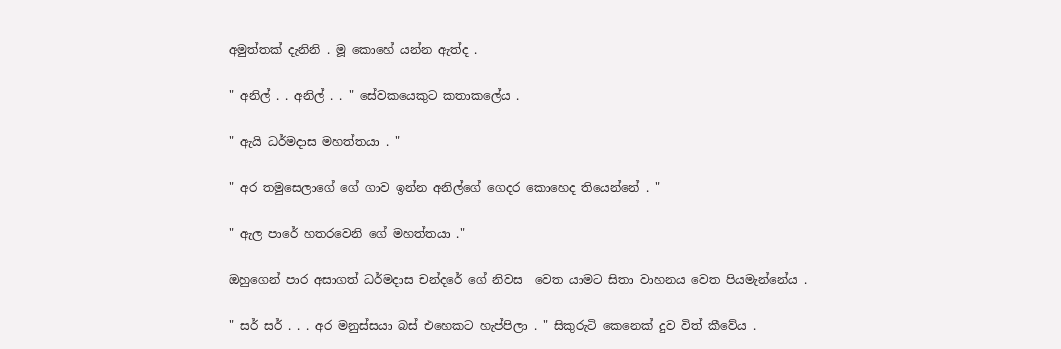අමුත්තක් දැනිනි . මූ කොහේ යන්න ඇත්ද .

" අනිල් . . අනිල් . . " සේවකයෙකුට කතාකලේය .

" ඇයි ධර්මදාස මහත්තයා . "

" අර තමුසෙලාගේ ගේ ගාව ඉන්න අනිල්ගේ ගෙදර කොහෙද තියෙන්නේ . "

" ඇල පාරේ හතරවෙනි ගේ මහත්තයා ."

ඔහුගෙන් පාර අසාගත් ධර්මදාස චන්දරේ ගේ නිවස  වෙත යාමට සිතා වාහනය වෙත පියමැන්නේය .

" සර් සර් . . . අර මනුස්සයා බස් එහෙකට හැප්පිලා . " සිකුරුටි කෙනෙක් දුව විත් කීවේය .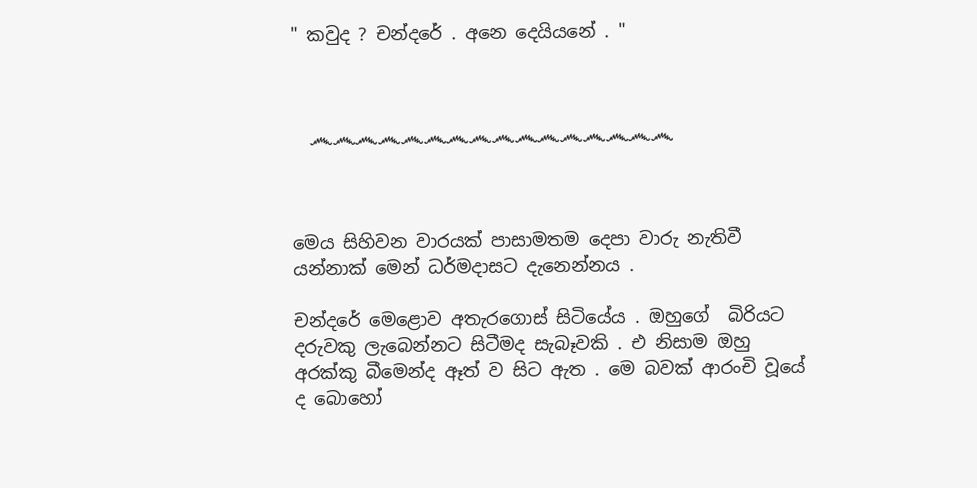" කවුද ? චන්දරේ . අනෙ දෙයියනේ . "



  ෴෴෴෴෴෴෴෴෴෴෴෴෴෴෴෴



මෙය සිහිවන වාරයක් පාසාමතම දෙපා වාරු නැතිවී යන්නාක් මෙන් ධර්මදාසට දැනෙන්නය .

චන්දරේ මෙළොව අතැරගොස් සිටියේය . ඔහුගේ  බිරියට දරුවකු ලැබෙන්නට සිටීමද සැබෑවකි . එ නිසාම ඔහු අරක්කු බීමෙන්ද ඈත් ව සිට ඇත . මෙ බවක් ආරංචි වූයේ ද බොහෝ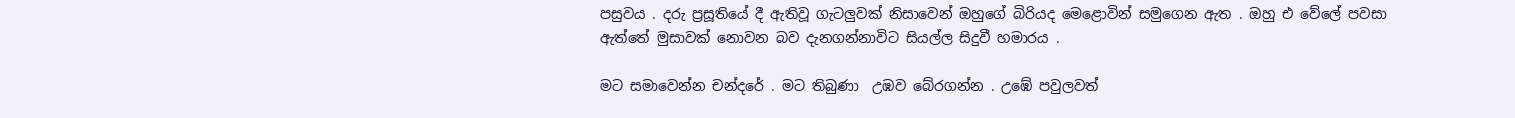පසුවය . දරු ප්‍රසූතියේ දී ඇතිවූ ගැටලුවක් නිසාවෙන් ඔහුගේ බිරියද මෙළොවින් සමුගෙන ඇත . ඔහු එ වේලේ පවසා ඇත්තේ මුසාවක් නොවන බව දැනගන්නාවිට සියල්ල සිදුවී හමාරය .

මට සමාවෙන්න චන්දරේ . මට තිබුණා  උඹව බේරගන්න . උඹේ පවුලවත්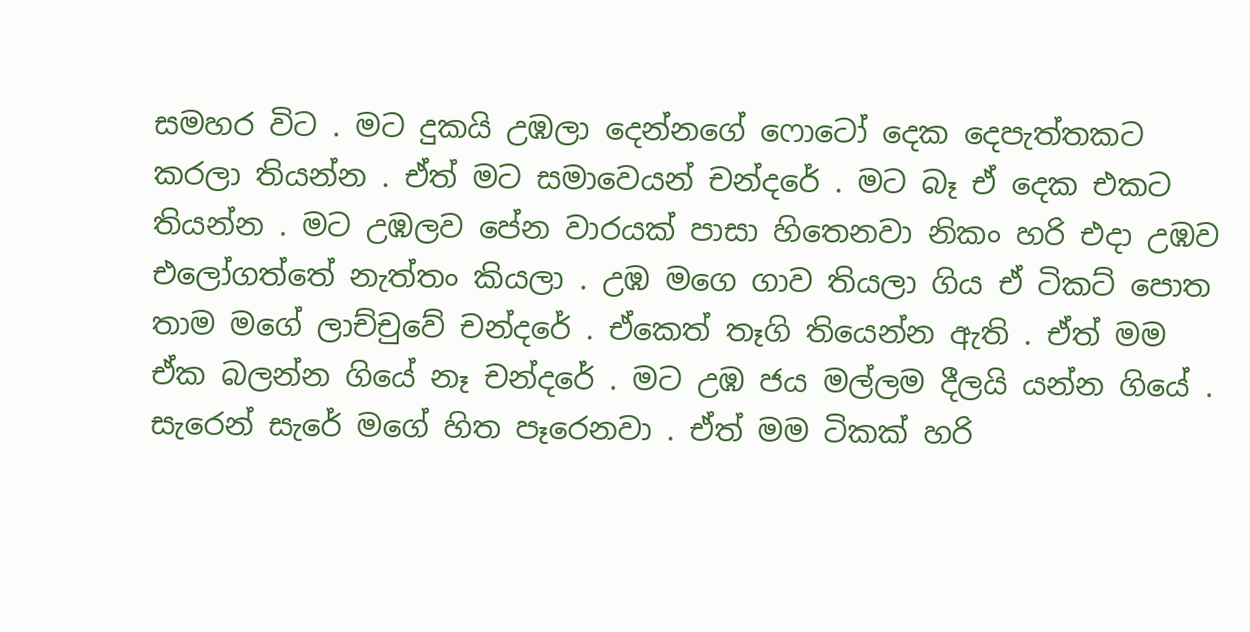සමහර විට . මට දුකයි උඹලා දෙන්නගේ ෆොටෝ දෙක දෙපැත්තකට කරලා තියන්න . ඒත් මට සමාවෙයන් චන්දරේ . මට බෑ ඒ දෙක එකට තියන්න . මට උඹලව පේන වාරයක් පාසා හිතෙනවා නිකං හරි එදා උඹව එලෝගත්තේ නැත්තං කියලා . උඹ මගෙ ගාව තියලා ගිය ඒ ටිකට් පොත තාම මගේ ලාච්චුවේ චන්දරේ . ඒකෙත් තෑගි තියෙන්න ඇති . ඒත් මම ඒක බලන්න ගියේ නෑ චන්දරේ . මට උඹ ජය මල්ලම දීලයි යන්න ගියේ . සැරෙන් සැරේ මගේ හිත පෑරෙනවා . ඒත් මම ටිකක් හරි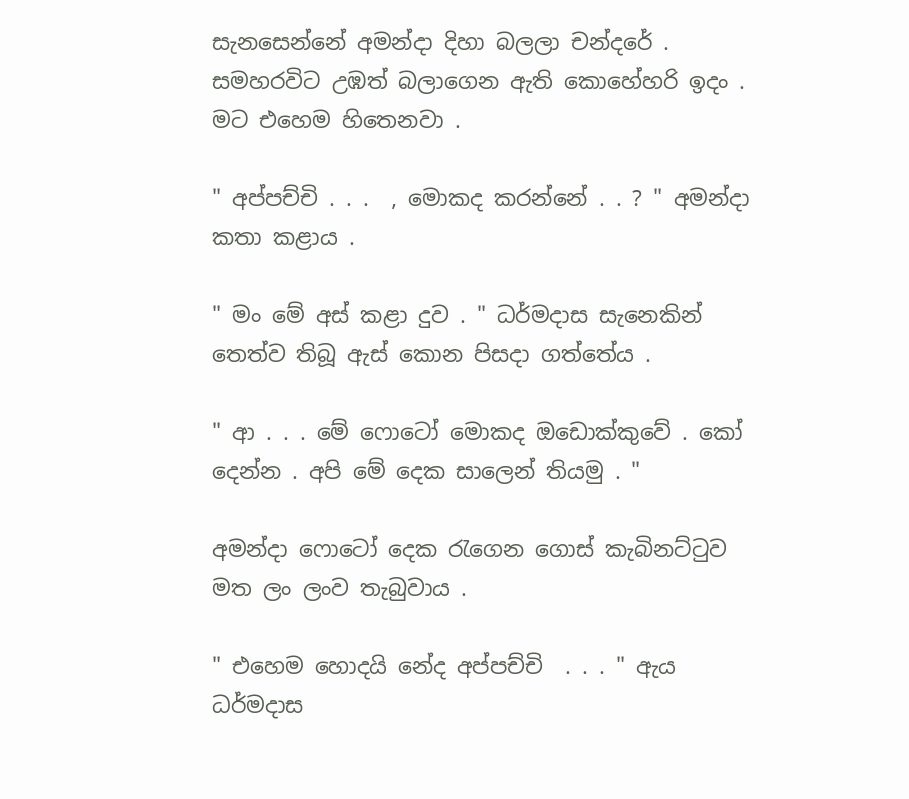සැනසෙන්නේ අමන්දා දිහා බලලා චන්දරේ . සමහරවිට උඹත් බලාගෙන ඇති කොහේහරි ඉදං . මට එහෙම හිතෙනවා .

" අප්පච්චි . . .  , මොකද කරන්නේ . . ? " අමන්දා කතා කළාය .

" මං මේ අස් කළා දුව . " ධර්මදාස සැනෙකින් තෙත්ව තිබූ ඇස් කොන පිසදා ගත්තේය .

" ආ . . . මේ ෆොටෝ මොකද ඔඩොක්කුවේ . කෝ දෙන්න . අපි මේ දෙක සාලෙන් තියමු . "

අමන්දා ෆොටෝ දෙක රැගෙන ගොස් කැබිනට්ටුව මත ලං ලංව තැබුවාය .

" එහෙම හොදයි නේද අප්පච්චි  . . . " ඇය ධර්මදාස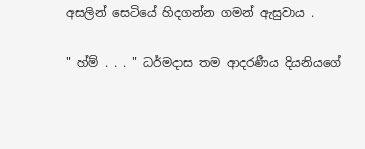අසලින් සෙටියේ හිදගන්න ගමන් ඇසුවාය .

" හ්ම් . . . " ධර්මදාස තම ආදරණීය දියනියගේ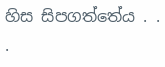හිස සිපගත්තේය . . .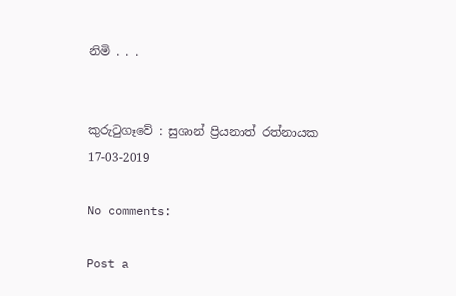නිමි . . .


කුරුටුගෑවේ : සුශාන් ප්‍රියනාත් රත්නායක
17-03-2019

No comments:

Post a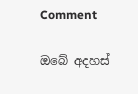Comment

ඔබේ අදහස්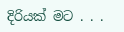දිරියක් මට . . .